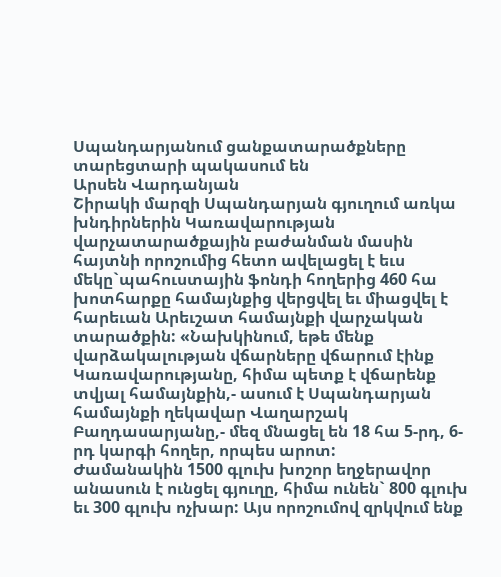Սպանդարյանում ցանքատարածքները տարեցտարի պակասում են
Արսեն Վարդանյան
Շիրակի մարզի Սպանդարյան գյուղում առկա խնդիրներին Կառավարության վարչատարածքային բաժանման մասին հայտնի որոշումից հետո ավելացել է եւս մեկը`պահուստային ֆոնդի հողերից 460 հա խոտհարքը համայնքից վերցվել եւ միացվել է հարեւան Արեւշատ համայնքի վարչական տարածքին: «Նախկինում, եթե մենք վարձակալության վճարները վճարում էինք Կառավարությանը, հիմա պետք է վճարենք տվյալ համայնքին,- ասում է Սպանդարյան համայնքի ղեկավար Վաղարշակ Բաղդասարյանը,- մեզ մնացել են 18 հա 5-րդ, 6-րդ կարգի հողեր, որպես արոտ:
Ժամանակին 1500 գլուխ խոշոր եղջերավոր անասուն է ունցել գյուղը, հիմա ունեն` 800 գլուխ եւ 300 գլուխ ոչխար: Այս որոշումով զրկվում ենք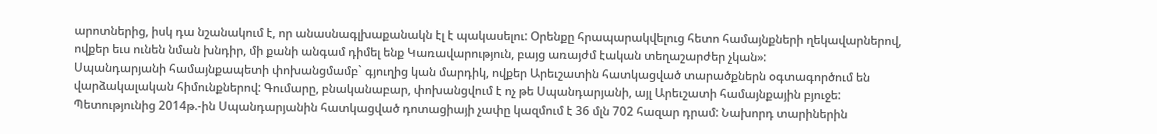արոտներից, իսկ դա նշանակում է, որ անասնագլխաքանակն էլ է պակասելու: Օրենքը հրապարակվելուց հետո համայնքների ղեկավարներով, ովքեր եւս ունեն նման խնդիր, մի քանի անգամ դիմել ենք Կառավարություն, բայց առայժմ էական տեղաշարժեր չկան»:
Սպանդարյանի համայնքապետի փոխանցմամբ` գյուղից կան մարդիկ, ովքեր Արեւշատին հատկացված տարածքներն օգտագործում են վարձակալական հիմունքներով: Գումարը, բնականաբար, փոխանցվում է ոչ թե Սպանդարյանի, այլ Արեւշատի համայնքային բյուջե:
Պետությունից 2014թ.-ին Սպանդարյանին հատկացված դոտացիայի չափը կազմում է 36 մլն 702 հազար դրամ: Նախորդ տարիներին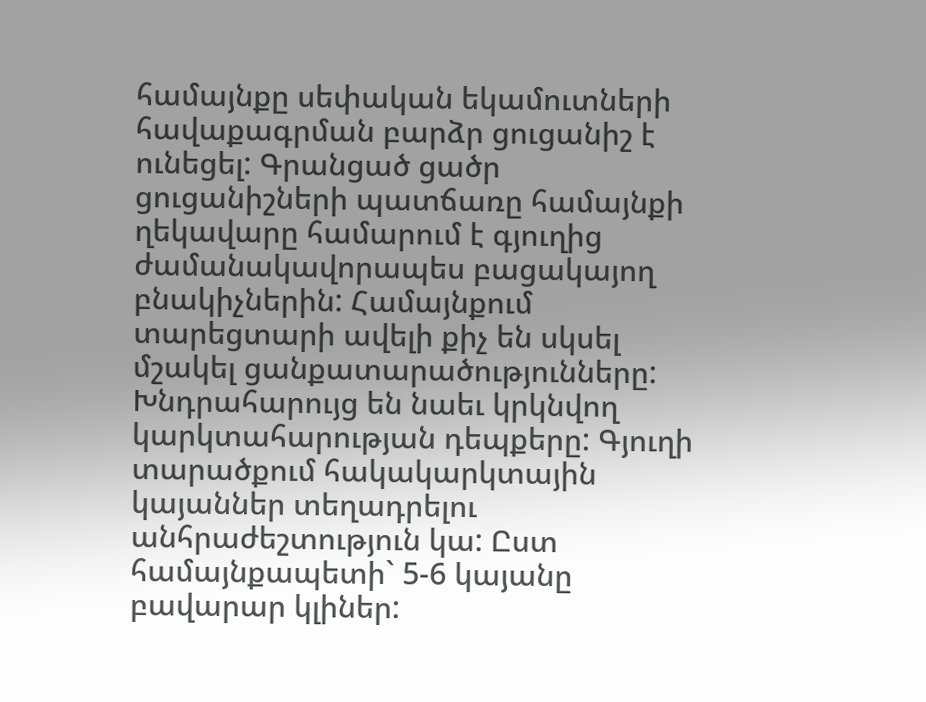համայնքը սեփական եկամուտների հավաքագրման բարձր ցուցանիշ է ունեցել: Գրանցած ցածր ցուցանիշների պատճառը համայնքի ղեկավարը համարում է գյուղից ժամանակավորապես բացակայող բնակիչներին: Համայնքում տարեցտարի ավելի քիչ են սկսել մշակել ցանքատարածությունները: Խնդրահարույց են նաեւ կրկնվող կարկտահարության դեպքերը: Գյուղի տարածքում հակակարկտային կայաններ տեղադրելու անհրաժեշտություն կա: Ըստ համայնքապետի` 5-6 կայանը բավարար կլիներ: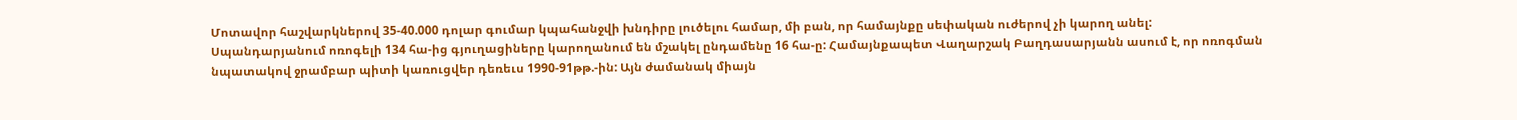Մոտավոր հաշվարկներով 35-40.000 դոլար գումար կպահանջվի խնդիրը լուծելու համար, մի բան, որ համայնքը սեփական ուժերով չի կարող անել:
Սպանդարյանում ոռոգելի 134 հա-ից գյուղացիները կարողանում են մշակել ընդամենը 16 հա-ը: Համայնքապետ Վաղարշակ Բաղդասարյանն ասում է, որ ոռոգման նպատակով ջրամբար պիտի կառուցվեր դեռեւս 1990-91թթ.-ին: Այն ժամանակ միայն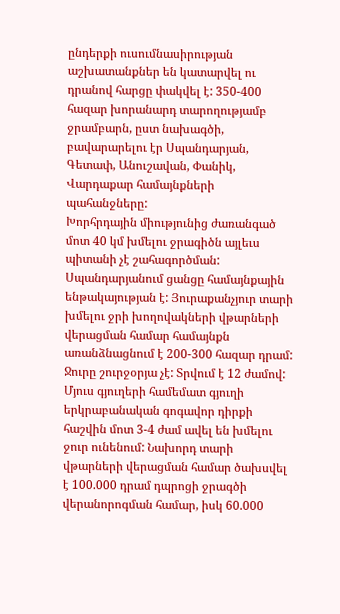ընդերքի ուսումնասիրության աշխատանքներ են կատարվել ու դրանով հարցը փակվել է: 350-400 հազար խորանարդ տարողությամբ ջրամբարն, ըստ նախագծի, բավարարելու էր Սպանդարյան, Գետափ, Անուշավան, Փանիկ, Վարդաքար համայնքների պահանջները:
Խորհրդային միությունից ժառանգած մոտ 40 կմ խմելու ջրագիծն այլեւս պիտանի չէ շահագործման: Սպանդարյանում ցանցը համայնքային ենթակայության է: Յուրաքանչյուր տարի խմելու ջրի խողովակների վթարների վերացման համար համայնքն առանձնացնում է 200-300 հազար դրամ: Ջուրը շուրջօրյա չէ: Տրվում է 12 ժամով: Մյուս գյուղերի համեմատ գյուղի երկրաբանական գոգավոր դիրքի հաշվին մոտ 3-4 ժամ ավել են խմելու ջուր ունենում: Նախորդ տարի վթարների վերացման համար ծախսվել է 100.000 դրամ դպրոցի ջրագծի վերանորոգման համար, իսկ 60.000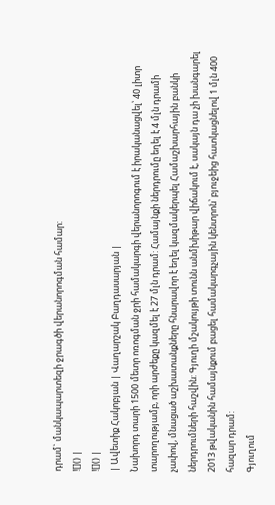դրամ` մանկապարտեզի ջրագծի վերանորոգման համար:
![]() |
![]() |
| Ավետիք Հակոբյան | Վաղարշակ Բաղդասարյան |
Նախորդ տարի 1500 մետր ոռոգման ջրի համակարգի վերանորոգում է իրականացվել՝ 40 լիտր տարողությամբ, որի արժեքը կազմել է 27 մլն դրամ: Համայնքի ներդրումը եղել է 4 մլն դրամի չափով, մնացած աշխատանքները հնարավոր է եղել կազմակերպել Համաշխարհային բանկի ներդրումների հաշվին: Գյուղի մշակույթի տունն անմխիթար վիճակում է, սակայն դա չի խանգարել 2013 թվականին համայնքում բացել համակարգչային կենտրոն՝ բյուջեից հատկացնելով 1 մլն 400 հազար դրամ:
Գյուղում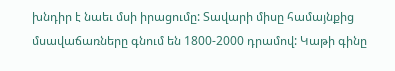խնդիր է նաեւ մսի իրացումը: Տավարի միսը համայնքից մսավաճառները գնում են 1800-2000 դրամով: Կաթի գինը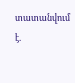տատանվում է.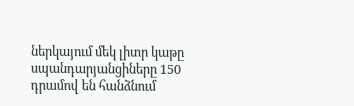ներկայում մեկ լիտր կաթը սպանդարյանցիները 150 դրամով են հանձնում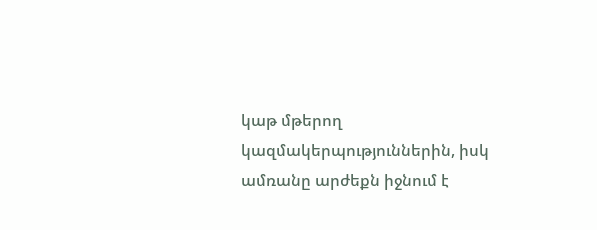կաթ մթերող կազմակերպություններին, իսկ ամռանը արժեքն իջնում է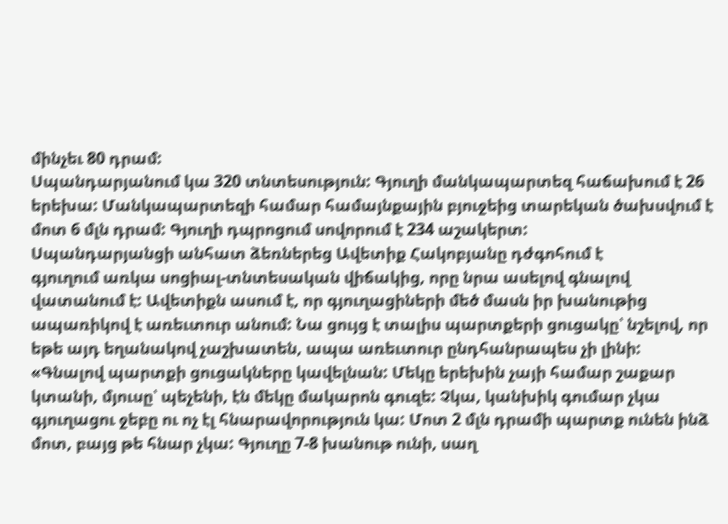մինչեւ 80 դրամ:
Սպանդարյանում կա 320 տնտեսություն: Գյուղի մանկապարտեզ հաճախում է 26 երեխա: Մանկապարտեզի համար համայնքային բյուջեից տարեկան ծախսվում է մոտ 6 մլն դրամ: Գյուղի դպրոցում սովորում է 234 աշակերտ:
Սպանդարյանցի անհատ ձեռներեց Ավետիք Հակոբյանը դժգոհում է
գյուղում առկա սոցիալ-տնտեսական վիճակից, որը նրա ասելով գնալով վատանում է: Ավետիքն ասում է, որ գյուղացիների մեծ մասն իր խանութից ապառիկով է առեւտուր անում: Նա ցույց է տալիս պարտքերի ցուցակը՝ նշելով, որ եթե այդ եղանակով չաշխատեն, ապա առեւտուր ընդհանրապես չի լինի:
«Գնալով պարտքի ցուցակները կավելնան: Մեկը երեխին չայի համար շաքար կտանի, մյուսը՝ պեչենի, էն մեկը մակարոն գուզե: Չկա, կանխիկ գումար չկա գյուղացու ջեբը ու ոչ էլ հնարավորություն կա: Մոտ 2 մլն դրամի պարտք ունեն ինձ մոտ, բայց թե հնար չկա: Գյուղը 7-8 խանութ ունի, սաղ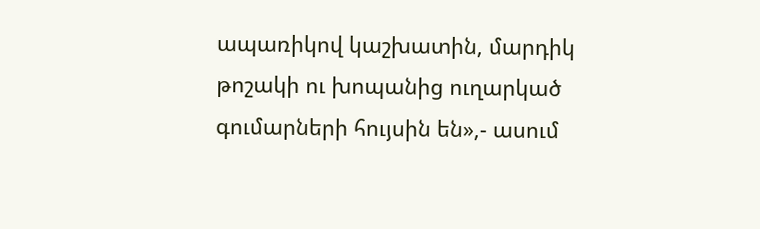ապառիկով կաշխատին, մարդիկ թոշակի ու խոպանից ուղարկած գումարների հույսին են»,- ասում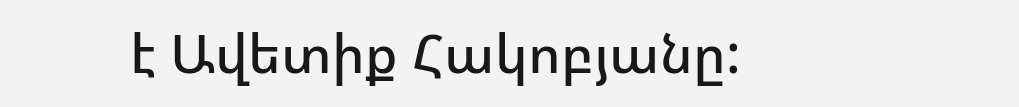է Ավետիք Հակոբյանը: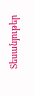Տեսանյութեր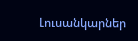Լուսանկարներ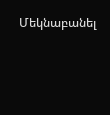Մեկնաբանել